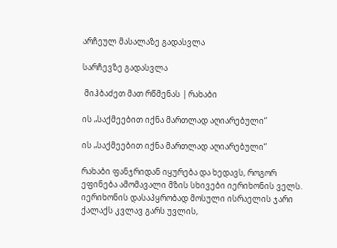არჩეულ მასალაზე გადასვლა

სარჩევზე გადასვლა

 მიჰბაძეთ მათ რწმენას | რახაბი

ის „საქმეებით იქნა მართლად აღიარებული“

ის „საქმეებით იქნა მართლად აღიარებული“

რახაბი ფანჯრიდან იყურება და ხედავს, როგორ ეფინება ამომავალი მზის სხივები იერიხონის ველს. იერიხონის დასაპყრობად მოსული ისრაელის ჯარი ქალაქს კვლავ გარს უვლის,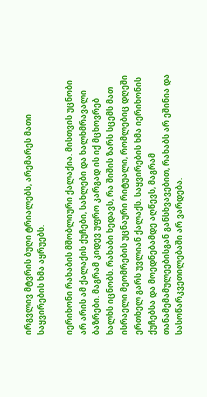ირგვლივ მტვრის ბუღი ტრიალებს, არემარეს მათი საყვირების ხმა აყრუებს.

იერიხონი რახაბის მშობლიური ქალაქია. მისთვის უცნობი არ არის ამ ქალაქის ქუჩები, სახლები და ხალხმრავალი ბაზრები. მაგრამ კიდევ უფრო კარგად ის იქ მცხოვრებ ხალხს იცნობს. რახაბი ხედავს, რა შიშის ზარს სცემს მათ ისრაელი მეომრების უცნაური რიტუალი, რომლებიც დღეში ერთხელ გარს უვლიან ქალაქს. საყვირების ხმა იერიხონის ქუჩებსა და მოედნებამდე აღწევს, მაგრამ თანამემამულეებისგან განსხვავებით, რახაბს არ ეშინია და სასოწარკვეთილებაში არ ვარდება.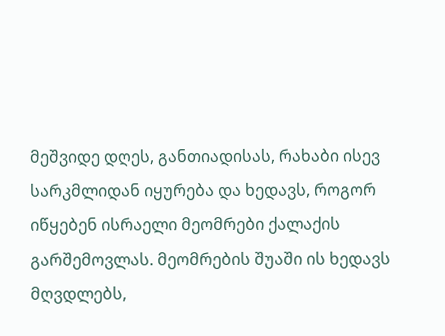მეშვიდე დღეს, განთიადისას, რახაბი ისევ სარკმლიდან იყურება და ხედავს, როგორ იწყებენ ისრაელი მეომრები ქალაქის გარშემოვლას. მეომრების შუაში ის ხედავს მღვდლებს,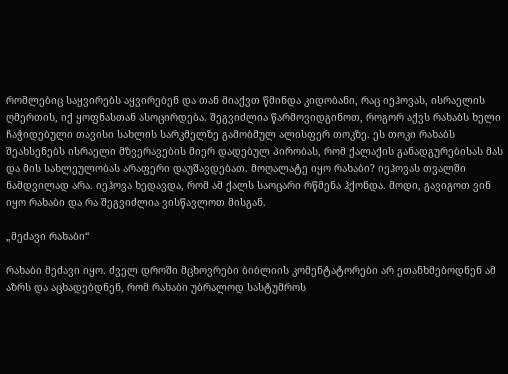რომლებიც საყვირებს აყვირებენ და თან მიაქვთ წმინდა კიდობანი, რაც იეჰოვას, ისრაელის ღმერთის, იქ ყოფნასთან ასოცირდება. შეგვიძლია წარმოვიდგინოთ, როგორ აქვს რახაბს ხელი ჩაჭიდებული თავისი სახლის სარკმელზე გამობმულ ალისფერ თოკზე. ეს თოკი რახაბს შეახსენებს ისრაელი მზვერავების მიერ დადებულ პირობას, რომ ქალაქის განადგურებისას მას და მის სახლეულობას არაფერი დაუშავდებათ. მოღალატე იყო რახაბი? იეჰოვას თვალში ნამდვილად არა. იეჰოვა ხედავდა, რომ ამ ქალს საოცარი რწმენა ჰქონდა. მოდი, გავიგოთ ვინ იყო რახაბი და რა შეგვიძლია ვისწავლოთ მისგან.

„მეძავი რახაბი“

რახაბი მეძავი იყო. ძველ დროში მცხოვრები ბიბლიის კომენტატორები არ ეთანხმებოდნენ ამ აზრს და აცხადებდნენ, რომ რახაბი უბრალოდ სასტუმროს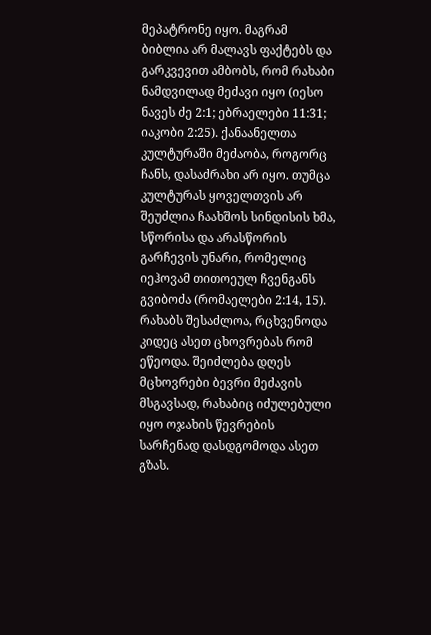მეპატრონე იყო. მაგრამ ბიბლია არ მალავს ფაქტებს და გარკვევით ამბობს, რომ რახაბი ნამდვილად მეძავი იყო (იესო ნავეს ძე 2:1; ებრაელები 11:31; იაკობი 2:25). ქანაანელთა კულტურაში მეძაობა, როგორც ჩანს, დასაძრახი არ იყო. თუმცა კულტურას ყოველთვის არ შეუძლია ჩაახშოს სინდისის ხმა, სწორისა და არასწორის გარჩევის უნარი, რომელიც იეჰოვამ თითოეულ ჩვენგანს გვიბოძა (რომაელები 2:14, 15). რახაბს შესაძლოა, რცხვენოდა კიდეც ასეთ ცხოვრებას რომ ეწეოდა. შეიძლება დღეს მცხოვრები ბევრი მეძავის მსგავსად, რახაბიც იძულებული იყო ოჯახის წევრების სარჩენად დასდგომოდა ასეთ გზას.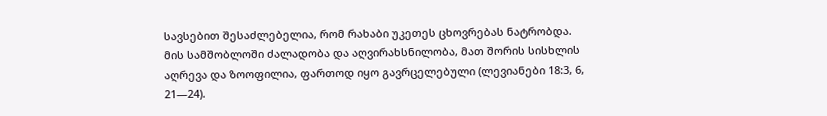სავსებით შესაძლებელია, რომ რახაბი უკეთეს ცხოვრებას ნატრობდა. მის სამშობლოში ძალადობა და აღვირახსნილობა, მათ შორის სისხლის აღრევა და ზოოფილია, ფართოდ იყო გავრცელებული (ლევიანები 18:3, 6, 21—24).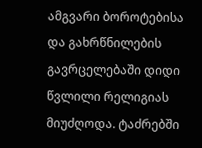ამგვარი ბოროტებისა და გახრწნილების გავრცელებაში დიდი წვლილი რელიგიას მიუძღოდა. ტაძრებში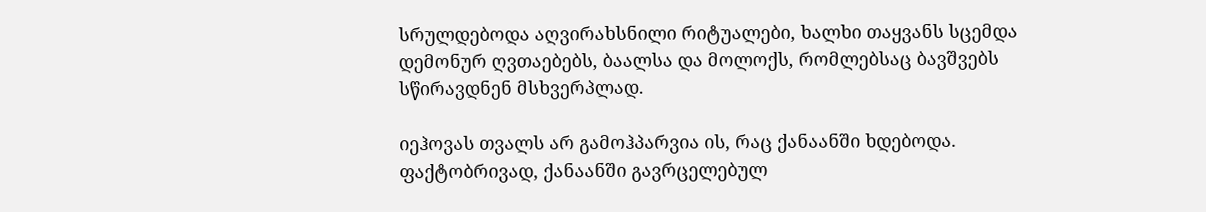სრულდებოდა აღვირახსნილი რიტუალები, ხალხი თაყვანს სცემდა დემონურ ღვთაებებს, ბაალსა და მოლოქს, რომლებსაც ბავშვებს სწირავდნენ მსხვერპლად.

იეჰოვას თვალს არ გამოჰპარვია ის, რაც ქანაანში ხდებოდა. ფაქტობრივად, ქანაანში გავრცელებულ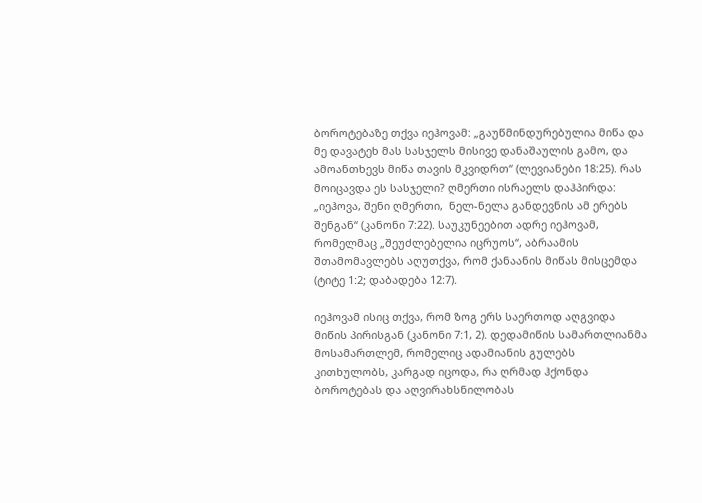ბოროტებაზე თქვა იეჰოვამ: „გაუწმინდურებულია მიწა და მე დავატეხ მას სასჯელს მისივე დანაშაულის გამო, და ამოანთხევს მიწა თავის მკვიდრთ“ (ლევიანები 18:25). რას მოიცავდა ეს სასჯელი? ღმერთი ისრაელს დაჰპირდა: „იეჰოვა, შენი ღმერთი,  ნელ-ნელა განდევნის ამ ერებს შენგან“ (კანონი 7:22). საუკუნეებით ადრე იეჰოვამ, რომელმაც „შეუძლებელია იცრუოს“, აბრაამის შთამომავლებს აღუთქვა, რომ ქანაანის მიწას მისცემდა (ტიტე 1:2; დაბადება 12:7).

იეჰოვამ ისიც თქვა, რომ ზოგ ერს საერთოდ აღგვიდა მიწის პირისგან (კანონი 7:1, 2). დედამიწის სამართლიანმა მოსამართლემ, რომელიც ადამიანის გულებს კითხულობს, კარგად იცოდა, რა ღრმად ჰქონდა ბოროტებას და აღვირახსნილობას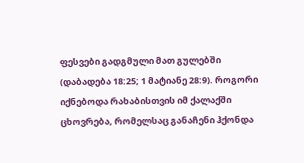ფესვები გადგმული მათ გულებში (დაბადება 18:25; 1 მატიანე 28:9). როგორი იქნებოდა რახაბისთვის იმ ქალაქში ცხოვრება, რომელსაც განაჩენი ჰქონდა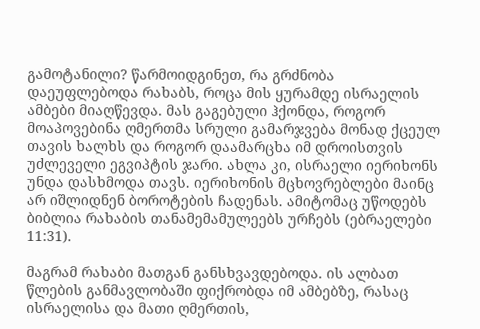გამოტანილი? წარმოიდგინეთ, რა გრძნობა დაეუფლებოდა რახაბს, როცა მის ყურამდე ისრაელის ამბები მიაღწევდა. მას გაგებული ჰქონდა, როგორ მოაპოვებინა ღმერთმა სრული გამარჯვება მონად ქცეულ თავის ხალხს და როგორ დაამარცხა იმ დროისთვის უძლეველი ეგვიპტის ჯარი. ახლა კი, ისრაელი იერიხონს უნდა დასხმოდა თავს. იერიხონის მცხოვრებლები მაინც არ იშლიდნენ ბოროტების ჩადენას. ამიტომაც უწოდებს ბიბლია რახაბის თანამემამულეებს ურჩებს (ებრაელები 11:31).

მაგრამ რახაბი მათგან განსხვავდებოდა. ის ალბათ წლების განმავლობაში ფიქრობდა იმ ამბებზე, რასაც ისრაელისა და მათი ღმერთის,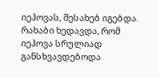იეჰოვას, შესახებ იგებდა. რახაბი ხედავდა, რომ იეჰოვა სრულიად განსხვავდებოდა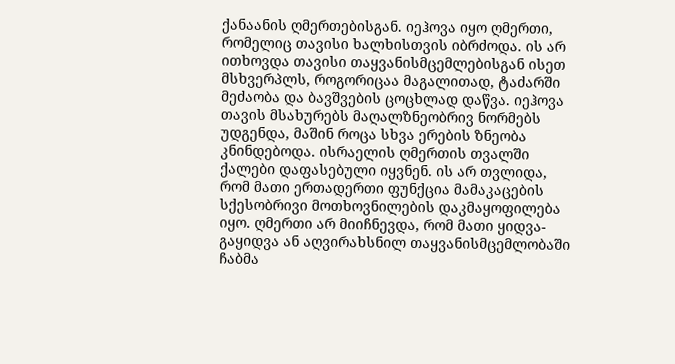ქანაანის ღმერთებისგან. იეჰოვა იყო ღმერთი, რომელიც თავისი ხალხისთვის იბრძოდა. ის არ ითხოვდა თავისი თაყვანისმცემლებისგან ისეთ მსხვერპლს, როგორიცაა მაგალითად, ტაძარში მეძაობა და ბავშვების ცოცხლად დაწვა. იეჰოვა თავის მსახურებს მაღალზნეობრივ ნორმებს უდგენდა, მაშინ როცა სხვა ერების ზნეობა კნინდებოდა. ისრაელის ღმერთის თვალში ქალები დაფასებული იყვნენ. ის არ თვლიდა, რომ მათი ერთადერთი ფუნქცია მამაკაცების სქესობრივი მოთხოვნილების დაკმაყოფილება იყო. ღმერთი არ მიიჩნევდა, რომ მათი ყიდვა-გაყიდვა ან აღვირახსნილ თაყვანისმცემლობაში ჩაბმა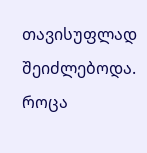თავისუფლად შეიძლებოდა. როცა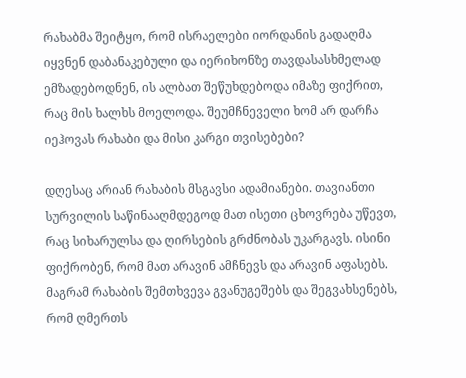რახაბმა შეიტყო, რომ ისრაელები იორდანის გადაღმა იყვნენ დაბანაკებული და იერიხონზე თავდასასხმელად ემზადებოდნენ, ის ალბათ შეწუხდებოდა იმაზე ფიქრით, რაც მის ხალხს მოელოდა. შეუმჩნეველი ხომ არ დარჩა იეჰოვას რახაბი და მისი კარგი თვისებები?

დღესაც არიან რახაბის მსგავსი ადამიანები. თავიანთი სურვილის საწინააღმდეგოდ მათ ისეთი ცხოვრება უწევთ, რაც სიხარულსა და ღირსების გრძნობას უკარგავს. ისინი ფიქრობენ, რომ მათ არავინ ამჩნევს და არავინ აფასებს. მაგრამ რახაბის შემთხვევა გვანუგეშებს და შეგვახსენებს, რომ ღმერთს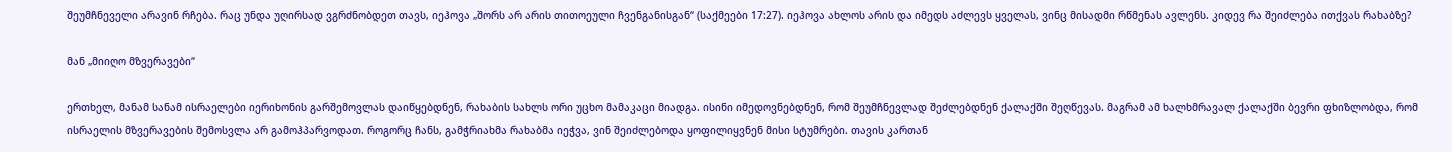შეუმჩნეველი არავინ რჩება. რაც უნდა უღირსად ვგრძნობდეთ თავს, იეჰოვა „შორს არ არის თითოეული ჩვენგანისგან“ (საქმეები 17:27). იეჰოვა ახლოს არის და იმედს აძლევს ყველას, ვინც მისადმი რწმენას ავლენს. კიდევ რა შეიძლება ითქვას რახაბზე?

მან „მიიღო მზვერავები“

ერთხელ, მანამ სანამ ისრაელები იერიხონის გარშემოვლას დაიწყებდნენ, რახაბის სახლს ორი უცხო მამაკაცი მიადგა. ისინი იმედოვნებდნენ, რომ შეუმჩნევლად შეძლებდნენ ქალაქში შეღწევას. მაგრამ ამ ხალხმრავალ ქალაქში ბევრი ფხიზლობდა, რომ ისრაელის მზვერავების შემოსვლა არ გამოჰპარვოდათ. როგორც ჩანს, გამჭრიახმა რახაბმა იეჭვა, ვინ შეიძლებოდა ყოფილიყვნენ მისი სტუმრები. თავის კართან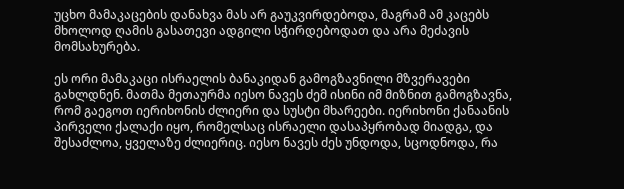უცხო მამაკაცების დანახვა მას არ გაუკვირდებოდა, მაგრამ ამ კაცებს მხოლოდ ღამის გასათევი ადგილი სჭირდებოდათ და არა მეძავის მომსახურება.

ეს ორი მამაკაცი ისრაელის ბანაკიდან გამოგზავნილი მზვერავები გახლდნენ. მათმა მეთაურმა იესო ნავეს ძემ ისინი იმ მიზნით გამოგზავნა, რომ გაეგოთ იერიხონის ძლიერი და სუსტი მხარეები. იერიხონი ქანაანის პირველი ქალაქი იყო, რომელსაც ისრაელი დასაპყრობად მიადგა, და შესაძლოა, ყველაზე ძლიერიც. იესო ნავეს ძეს უნდოდა, სცოდნოდა, რა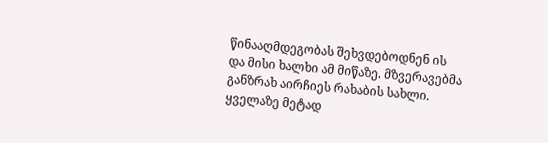წინააღმდეგობას შეხვდებოდნენ ის და მისი ხალხი ამ მიწაზე. მზვერავებმა განზრახ აირჩიეს რახაბის სახლი. ყველაზე მეტად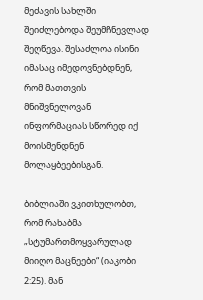მეძავის სახლში შეიძლებოდა შეუმჩნევლად შეღწევა. შესაძლოა ისინი იმასაც იმედოვნებდნენ, რომ მათთვის მნიშვნელოვან ინფორმაციას სწორედ იქ მოისმენდნენ მოლაყბეებისგან.

ბიბლიაში ვკითხულობთ, რომ რახაბმა „სტუმართმოყვარულად მიიღო მაცნეები“ (იაკობი 2:25). მან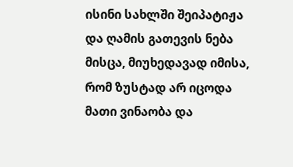ისინი სახლში შეიპატიჟა და ღამის გათევის ნება მისცა, მიუხედავად იმისა, რომ ზუსტად არ იცოდა მათი ვინაობა და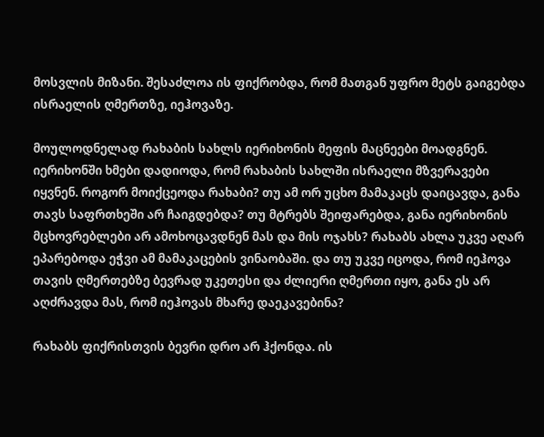მოსვლის მიზანი. შესაძლოა ის ფიქრობდა, რომ მათგან უფრო მეტს გაიგებდა ისრაელის ღმერთზე, იეჰოვაზე.

მოულოდნელად რახაბის სახლს იერიხონის მეფის მაცნეები მოადგნენ. იერიხონში ხმები დადიოდა, რომ რახაბის სახლში ისრაელი მზვერავები იყვნენ. როგორ მოიქცეოდა რახაბი? თუ ამ ორ უცხო მამაკაცს დაიცავდა, განა თავს საფრთხეში არ ჩაიგდებდა? თუ მტრებს შეიფარებდა, განა იერიხონის მცხოვრებლები არ ამოხოცავდნენ მას და მის ოჯახს? რახაბს ახლა უკვე აღარ ეპარებოდა ეჭვი ამ მამაკაცების ვინაობაში. და თუ უკვე იცოდა, რომ იეჰოვა თავის ღმერთებზე ბევრად უკეთესი და ძლიერი ღმერთი იყო, განა ეს არ აღძრავდა მას, რომ იეჰოვას მხარე დაეკავებინა?

რახაბს ფიქრისთვის ბევრი დრო არ ჰქონდა. ის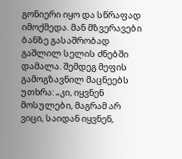გონიერი იყო და სწრაფად იმოქმედა. მან მზვერავები ბანზე გასაშრობად გაშლილ სელის ძნებში დამალა. შემდეგ მეფის გამოგზავნილ მაცნეებს უთხრა: „კი, იყვნენ მოსულები, მაგრამ არ ვიცი, საიდან იყვნენ,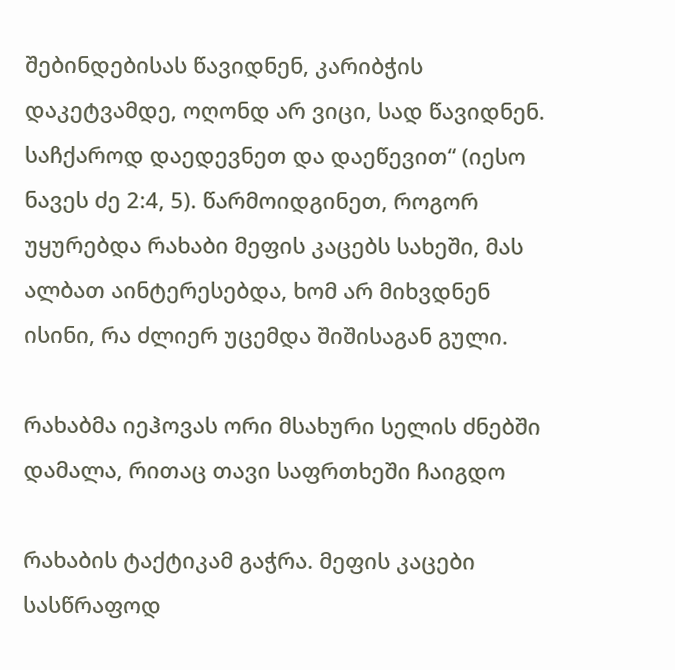შებინდებისას წავიდნენ, კარიბჭის დაკეტვამდე, ოღონდ არ ვიცი, სად წავიდნენ. საჩქაროდ დაედევნეთ და დაეწევით“ (იესო ნავეს ძე 2:4, 5). წარმოიდგინეთ, როგორ უყურებდა რახაბი მეფის კაცებს სახეში, მას ალბათ აინტერესებდა, ხომ არ მიხვდნენ ისინი, რა ძლიერ უცემდა შიშისაგან გული.

რახაბმა იეჰოვას ორი მსახური სელის ძნებში დამალა, რითაც თავი საფრთხეში ჩაიგდო

რახაბის ტაქტიკამ გაჭრა. მეფის კაცები სასწრაფოდ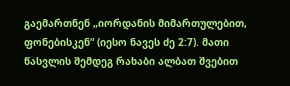გაემართნენ „იორდანის მიმართულებით, ფონებისკენ“ (იესო ნავეს ძე 2:7). მათი წასვლის შემდეგ რახაბი ალბათ შვებით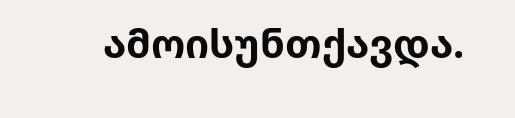ამოისუნთქავდა.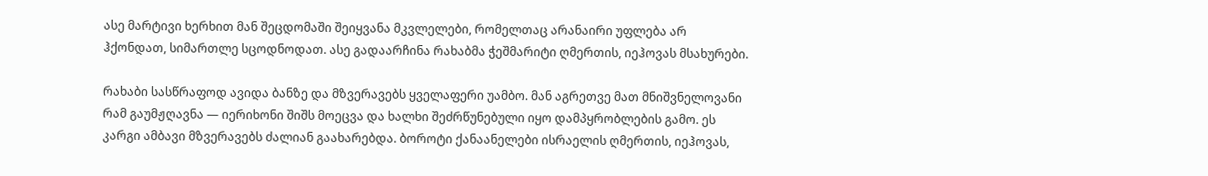ასე მარტივი ხერხით მან შეცდომაში შეიყვანა მკვლელები, რომელთაც არანაირი უფლება არ ჰქონდათ, სიმართლე სცოდნოდათ. ასე გადაარჩინა რახაბმა ჭეშმარიტი ღმერთის, იეჰოვას მსახურები.

რახაბი სასწრაფოდ ავიდა ბანზე და მზვერავებს ყველაფერი უამბო. მან აგრეთვე მათ მნიშვნელოვანი რამ გაუმჟღავნა — იერიხონი შიშს მოეცვა და ხალხი შეძრწუნებული იყო დამპყრობლების გამო. ეს  კარგი ამბავი მზვერავებს ძალიან გაახარებდა. ბოროტი ქანაანელები ისრაელის ღმერთის, იეჰოვას,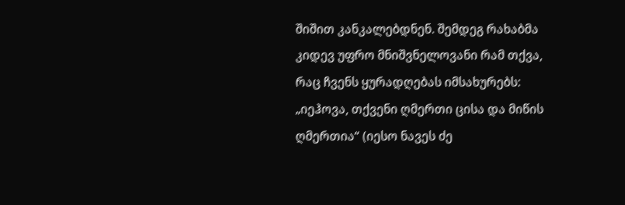შიშით კანკალებდნენ. შემდეგ რახაბმა კიდევ უფრო მნიშვნელოვანი რამ თქვა, რაც ჩვენს ყურადღებას იმსახურებს: „იეჰოვა, თქვენი ღმერთი ცისა და მიწის ღმერთია“ (იესო ნავეს ძე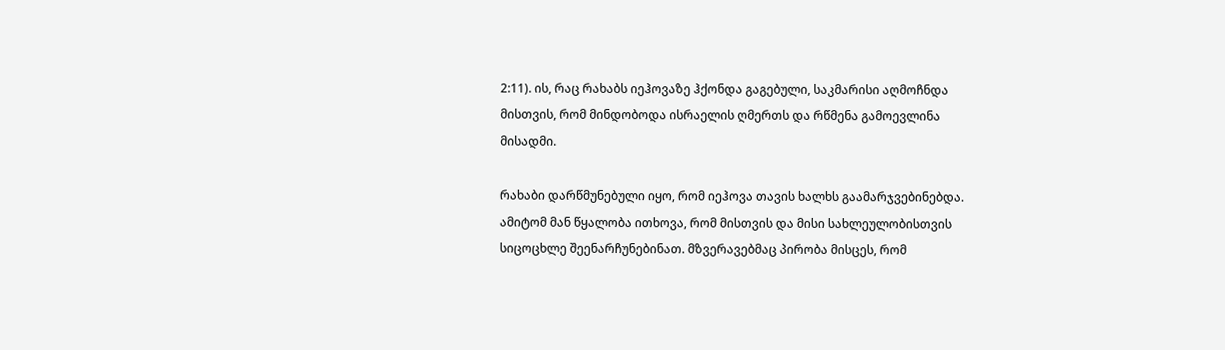2:11). ის, რაც რახაბს იეჰოვაზე ჰქონდა გაგებული, საკმარისი აღმოჩნდა მისთვის, რომ მინდობოდა ისრაელის ღმერთს და რწმენა გამოევლინა მისადმი.

რახაბი დარწმუნებული იყო, რომ იეჰოვა თავის ხალხს გაამარჯვებინებდა. ამიტომ მან წყალობა ითხოვა, რომ მისთვის და მისი სახლეულობისთვის სიცოცხლე შეენარჩუნებინათ. მზვერავებმაც პირობა მისცეს, რომ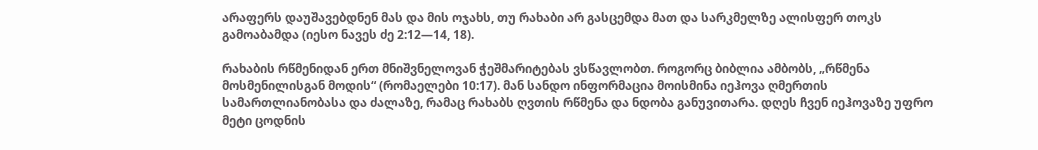არაფერს დაუშავებდნენ მას და მის ოჯახს, თუ რახაბი არ გასცემდა მათ და სარკმელზე ალისფერ თოკს გამოაბამდა (იესო ნავეს ძე 2:12—14, 18).

რახაბის რწმენიდან ერთ მნიშვნელოვან ჭეშმარიტებას ვსწავლობთ. როგორც ბიბლია ამბობს, „რწმენა მოსმენილისგან მოდის“ (რომაელები 10:17). მან სანდო ინფორმაცია მოისმინა იეჰოვა ღმერთის სამართლიანობასა და ძალაზე, რამაც რახაბს ღვთის რწმენა და ნდობა განუვითარა. დღეს ჩვენ იეჰოვაზე უფრო მეტი ცოდნის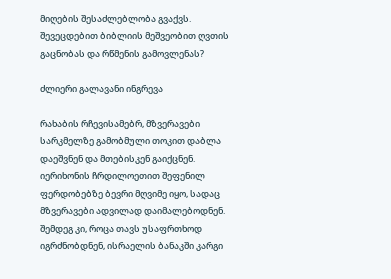მიღების შესაძლებლობა გვაქვს. შევეცდებით ბიბლიის მეშვეობით ღვთის გაცნობას და რწმენის გამოვლენას?

ძლიერი გალავანი ინგრევა

რახაბის რჩევისამებრ, მზვერავები სარკმელზე გამობმული თოკით დაბლა დაეშვნენ და მთებისკენ გაიქცნენ. იერიხონის ჩრდილოეთით შეფენილ ფერდობებზე ბევრი მღვიმე იყო, სადაც მზვერავები ადვილად დაიმალებოდნენ. შემდეგ კი, როცა თავს უსაფრთხოდ იგრძნობდნენ, ისრაელის ბანაკში კარგი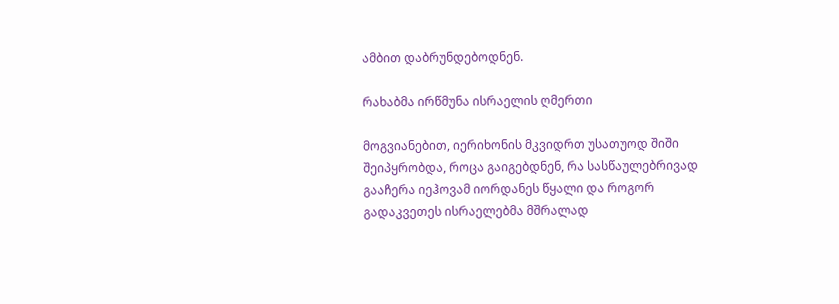ამბით დაბრუნდებოდნენ.

რახაბმა ირწმუნა ისრაელის ღმერთი

მოგვიანებით, იერიხონის მკვიდრთ უსათუოდ შიში შეიპყრობდა, როცა გაიგებდნენ, რა სასწაულებრივად გააჩერა იეჰოვამ იორდანეს წყალი და როგორ გადაკვეთეს ისრაელებმა მშრალად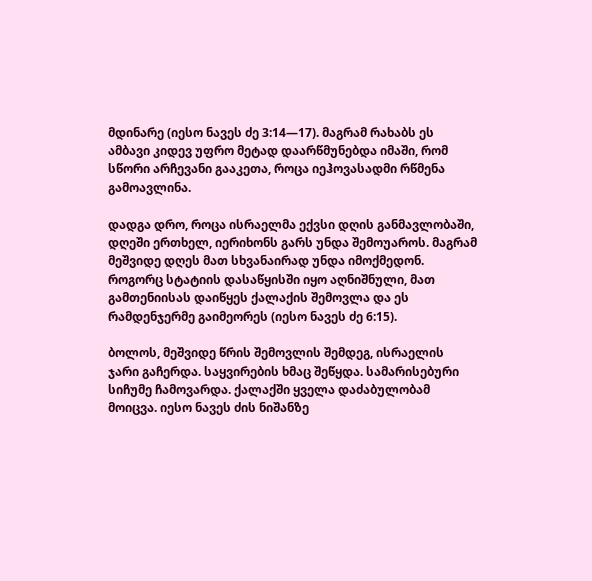მდინარე (იესო ნავეს ძე 3:14—17). მაგრამ რახაბს ეს ამბავი კიდევ უფრო მეტად დაარწმუნებდა იმაში, რომ სწორი არჩევანი გააკეთა, როცა იეჰოვასადმი რწმენა გამოავლინა.

დადგა დრო, როცა ისრაელმა ექვსი დღის განმავლობაში, დღეში ერთხელ, იერიხონს გარს უნდა შემოუაროს. მაგრამ მეშვიდე დღეს მათ სხვანაირად უნდა იმოქმედონ. როგორც სტატიის დასაწყისში იყო აღნიშნული, მათ გამთენიისას დაიწყეს ქალაქის შემოვლა და ეს რამდენჯერმე გაიმეორეს (იესო ნავეს ძე 6:15).

ბოლოს, მეშვიდე წრის შემოვლის შემდეგ, ისრაელის ჯარი გაჩერდა. საყვირების ხმაც შეწყდა. სამარისებური სიჩუმე ჩამოვარდა. ქალაქში ყველა დაძაბულობამ მოიცვა. იესო ნავეს ძის ნიშანზე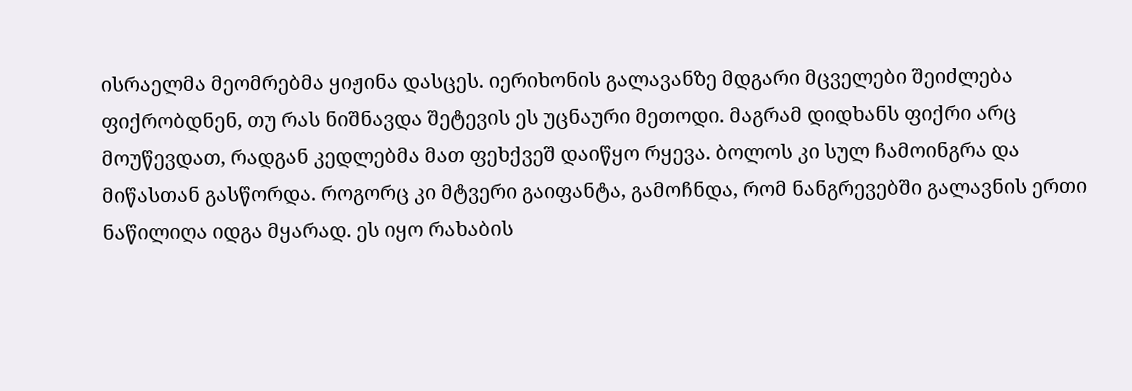ისრაელმა მეომრებმა ყიჟინა დასცეს. იერიხონის გალავანზე მდგარი მცველები შეიძლება ფიქრობდნენ, თუ რას ნიშნავდა შეტევის ეს უცნაური მეთოდი. მაგრამ დიდხანს ფიქრი არც მოუწევდათ, რადგან კედლებმა მათ ფეხქვეშ დაიწყო რყევა. ბოლოს კი სულ ჩამოინგრა და მიწასთან გასწორდა. როგორც კი მტვერი გაიფანტა, გამოჩნდა, რომ ნანგრევებში გალავნის ერთი ნაწილიღა იდგა მყარად. ეს იყო რახაბის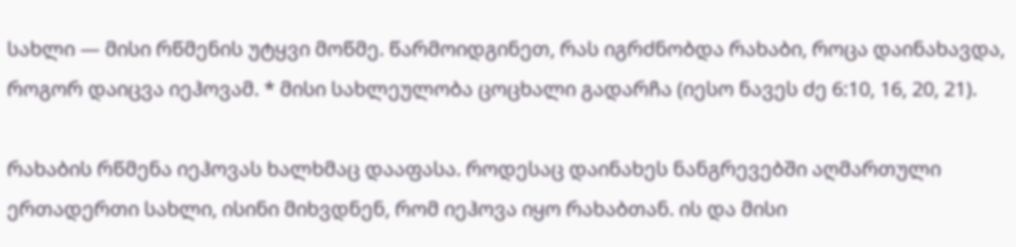სახლი — მისი რწმენის უტყვი მოწმე. წარმოიდგინეთ, რას იგრძნობდა რახაბი, როცა დაინახავდა, როგორ დაიცვა იეჰოვამ. * მისი სახლეულობა ცოცხალი გადარჩა (იესო ნავეს ძე 6:10, 16, 20, 21).

რახაბის რწმენა იეჰოვას ხალხმაც დააფასა. როდესაც დაინახეს ნანგრევებში აღმართული ერთადერთი სახლი, ისინი მიხვდნენ, რომ იეჰოვა იყო რახაბთან. ის და მისი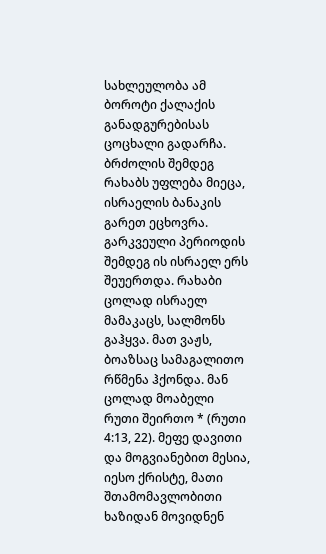სახლეულობა ამ ბოროტი ქალაქის განადგურებისას ცოცხალი გადარჩა. ბრძოლის შემდეგ რახაბს უფლება მიეცა, ისრაელის ბანაკის გარეთ ეცხოვრა. გარკვეული პერიოდის შემდეგ ის ისრაელ ერს შეუერთდა. რახაბი ცოლად ისრაელ მამაკაცს, სალმონს გაჰყვა. მათ ვაჟს, ბოაზსაც სამაგალითო რწმენა ჰქონდა. მან ცოლად მოაბელი რუთი შეირთო * (რუთი 4:13, 22). მეფე დავითი და მოგვიანებით მესია, იესო ქრისტე, მათი შთამომავლობითი ხაზიდან მოვიდნენ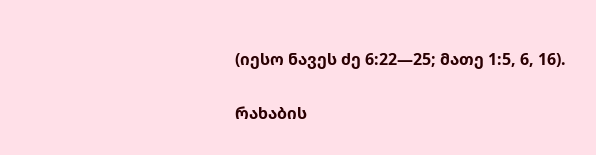(იესო ნავეს ძე 6:22—25; მათე 1:5, 6, 16).

რახაბის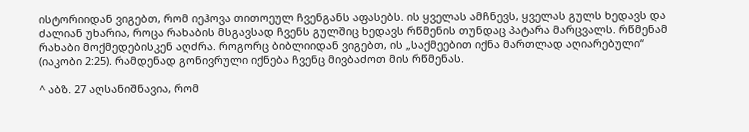ისტორიიდან ვიგებთ, რომ იეჰოვა თითოეულ ჩვენგანს აფასებს. ის ყველას ამჩნევს, ყველას გულს ხედავს და ძალიან უხარია, როცა რახაბის მსგავსად ჩვენს გულშიც ხედავს რწმენის თუნდაც პატარა მარცვალს. რწმენამ რახაბი მოქმედებისკენ აღძრა. როგორც ბიბლიიდან ვიგებთ, ის „საქმეებით იქნა მართლად აღიარებული“ (იაკობი 2:25). რამდენად გონივრული იქნება ჩვენც მივბაძოთ მის რწმენას.

^ აბზ. 27 აღსანიშნავია, რომ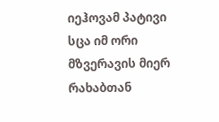იეჰოვამ პატივი სცა იმ ორი მზვერავის მიერ რახაბთან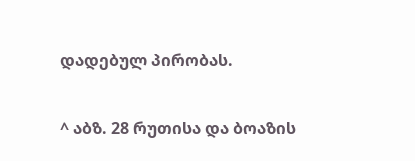დადებულ პირობას.

^ აბზ. 28 რუთისა და ბოაზის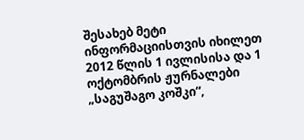შესახებ მეტი ინფორმაციისთვის იხილეთ 2012 წლის 1 ივლისისა და 1 ოქტომბრის ჟურნალები „საგუშაგო კოშკი“,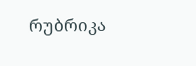რუბრიკა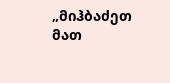„მიჰბაძეთ მათ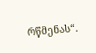რწმენას“.